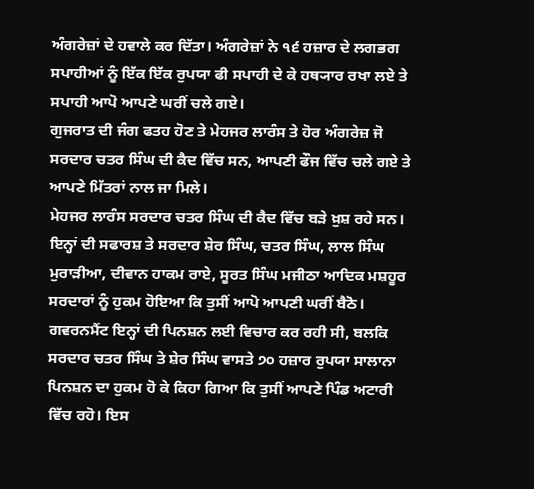ਅੰਗਰੇਜ਼ਾਂ ਦੇ ਹਵਾਲੇ ਕਰ ਦਿੱਤਾ। ਅੰਗਰੇਜ਼ਾਂ ਨੇ ੧੬ ਹਜ਼ਾਰ ਦੇ ਲਗਭਗ ਸਪਾਹੀਆਂ ਨੂੰ ਇੱਕ ਇੱਕ ਰੁਪਯਾ ਫੀ ਸਪਾਹੀ ਦੇ ਕੇ ਹਥ੍ਯਾਰ ਰਖਾ ਲਏ ਤੇ ਸਪਾਹੀ ਆਪੋ ਆਪਣੇ ਘਰੀਂ ਚਲੇ ਗਏ।
ਗੁਜਰਾਤ ਦੀ ਜੰਗ ਫਤਹ ਹੋਣ ਤੇ ਮੇਹਜਰ ਲਾਰੰਸ ਤੇ ਹੋਰ ਅੰਗਰੇਜ਼ ਜੋ ਸਰਦਾਰ ਚਤਰ ਸਿੰਘ ਦੀ ਕੈਦ ਵਿੱਚ ਸਨ, ਆਪਣੀ ਫੌਜ ਵਿੱਚ ਚਲੇ ਗਏ ਤੇ ਆਪਣੇ ਮਿੱਤਰਾਂ ਨਾਲ ਜਾ ਮਿਲੇ।
ਮੇਹਜਰ ਲਾਰੰਸ ਸਰਦਾਰ ਚਤਰ ਸਿੰਘ ਦੀ ਕੈਦ ਵਿੱਚ ਬੜੇ ਖ਼ੁਸ਼ ਰਹੇ ਸਨ। ਇਨ੍ਹਾਂ ਦੀ ਸਫਾਰਸ਼ ਤੇ ਸਰਦਾਰ ਸ਼ੇਰ ਸਿੰਘ, ਚਤਰ ਸਿੰਘ, ਲਾਲ ਸਿੰਘ ਮੁਰਾੜੀਆ, ਦੀਵਾਨ ਹਾਕਮ ਰਾਏ, ਸੂਰਤ ਸਿੰਘ ਮਜੀਠਾ ਆਦਿਕ ਮਸ਼ਹੂਰ ਸਰਦਾਰਾਂ ਨੂੰ ਹੁਕਮ ਹੋਇਆ ਕਿ ਤੁਸੀਂ ਆਪੋ ਆਪਣੀ ਘਰੀਂ ਬੈਠੋ। ਗਵਰਨਮੈਂਟ ਇਨ੍ਹਾਂ ਦੀ ਪਿਨਸ਼ਨ ਲਈ ਵਿਚਾਰ ਕਰ ਰਹੀ ਸੀ, ਬਲਕਿ ਸਰਦਾਰ ਚਤਰ ਸਿੰਘ ਤੇ ਸ਼ੇਰ ਸਿੰਘ ਵਾਸਤੇ ੭੦ ਹਜ਼ਾਰ ਰੁਪਯਾ ਸਾਲਾਨਾ ਪਿਨਸ਼ਨ ਦਾ ਹੁਕਮ ਹੋ ਕੇ ਕਿਹਾ ਗਿਆ ਕਿ ਤੁਸੀਂ ਆਪਣੇ ਪਿੰਡ ਅਟਾਰੀ ਵਿੱਚ ਰਹੋ। ਇਸ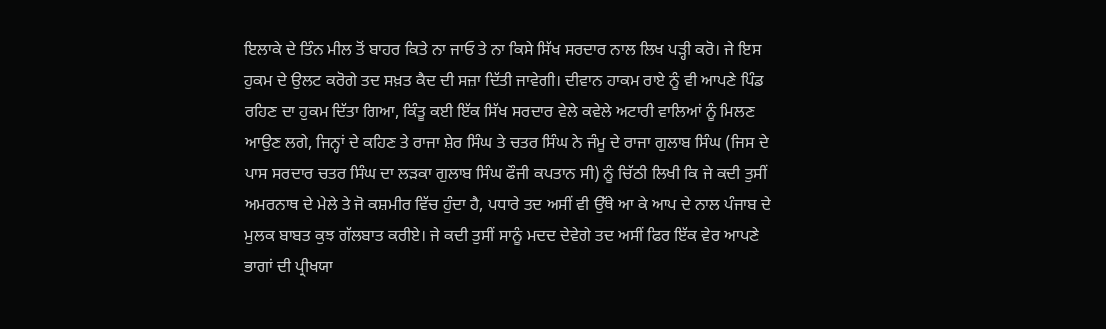ਇਲਾਕੇ ਦੇ ਤਿੰਨ ਮੀਲ ਤੋਂ ਬਾਹਰ ਕਿਤੇ ਨਾ ਜਾਓ ਤੇ ਨਾ ਕਿਸੇ ਸਿੱਖ ਸਰਦਾਰ ਨਾਲ ਲਿਖ ਪੜ੍ਹੀ ਕਰੋ। ਜੇ ਇਸ ਹੁਕਮ ਦੇ ਉਲਟ ਕਰੋਗੇ ਤਦ ਸਖ਼ਤ ਕੈਦ ਦੀ ਸਜ਼ਾ ਦਿੱਤੀ ਜਾਵੇਗੀ। ਦੀਵਾਨ ਹਾਕਮ ਰਾਏ ਨੂੰ ਵੀ ਆਪਣੇ ਪਿੰਡ ਰਹਿਣ ਦਾ ਹੁਕਮ ਦਿੱਤਾ ਗਿਆ, ਕਿੰਤੂ ਕਈ ਇੱਕ ਸਿੱਖ ਸਰਦਾਰ ਵੇਲੇ ਕਵੇਲੇ ਅਟਾਰੀ ਵਾਲਿਆਂ ਨੂੰ ਮਿਲਣ ਆਉਣ ਲਗੇ, ਜਿਨ੍ਹਾਂ ਦੇ ਕਹਿਣ ਤੇ ਰਾਜਾ ਸ਼ੇਰ ਸਿੰਘ ਤੇ ਚਤਰ ਸਿੰਘ ਨੇ ਜੰਮੂ ਦੇ ਰਾਜਾ ਗੁਲਾਬ ਸਿੰਘ (ਜਿਸ ਦੇ ਪਾਸ ਸਰਦਾਰ ਚਤਰ ਸਿੰਘ ਦਾ ਲੜਕਾ ਗੁਲਾਬ ਸਿੰਘ ਫੌਜੀ ਕਪਤਾਨ ਸੀ) ਨੂੰ ਚਿੱਠੀ ਲਿਖੀ ਕਿ ਜੇ ਕਦੀ ਤੁਸੀਂ ਅਮਰਨਾਥ ਦੇ ਮੇਲੇ ਤੇ ਜੋ ਕਸ਼ਮੀਰ ਵਿੱਚ ਹੁੰਦਾ ਹੈ, ਪਧਾਰੇ ਤਦ ਅਸੀਂ ਵੀ ਉੱਥੇ ਆ ਕੇ ਆਪ ਦੇ ਨਾਲ ਪੰਜਾਬ ਦੇ ਮੁਲਕ ਬਾਬਤ ਕੁਝ ਗੱਲਬਾਤ ਕਰੀਏ। ਜੇ ਕਦੀ ਤੁਸੀਂ ਸਾਨੂੰ ਮਦਦ ਦੇਵੇਗੇ ਤਦ ਅਸੀਂ ਫਿਰ ਇੱਕ ਵੇਰ ਆਪਣੇ ਭਾਗਾਂ ਦੀ ਪ੍ਰੀਖਯਾ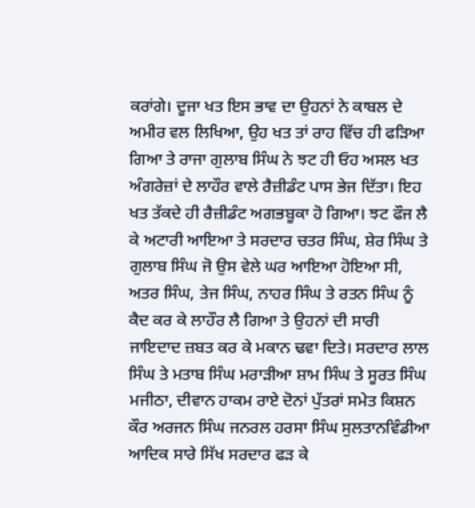ਕਰਾਂਗੇ। ਦੂਜਾ ਖਤ ਇਸ ਭਾਵ ਦਾ ਉਹਨਾਂ ਨੇ ਕਾਬਲ ਦੇ ਅਮੀਰ ਵਲ ਲਿਖਿਆ, ਉਹ ਖਤ ਤਾਂ ਰਾਹ ਵਿੱਚ ਹੀ ਫੜਿਆ ਗਿਆ ਤੇ ਰਾਜਾ ਗੁਲਾਬ ਸਿੰਘ ਨੇ ਝਟ ਹੀ ਓਹ ਅਸਲ ਖਤ ਅੰਗਰੇਜ਼ਾਂ ਦੇ ਲਾਹੌਰ ਵਾਲੇ ਰੈਜ਼ੀਡੰਟ ਪਾਸ ਭੇਜ ਦਿੱਤਾ। ਇਹ ਖਤ ਤੱਕਦੇ ਹੀ ਰੈਜ਼ੀਡੰਟ ਅਗਭਬੂਕਾ ਹੋ ਗਿਆ। ਝਟ ਫੌਜ ਲੈ ਕੇ ਅਟਾਰੀ ਆਇਆ ਤੇ ਸਰਦਾਰ ਚਤਰ ਸਿੰਘ, ਸ਼ੇਰ ਸਿੰਘ ਤੇ ਗੁਲਾਬ ਸਿੰਘ ਜੋ ਉਸ ਵੇਲੇ ਘਰ ਆਇਆ ਹੋਇਆ ਸੀ, ਅਤਰ ਸਿੰਘ, ਤੇਜ ਸਿੰਘ, ਨਾਹਰ ਸਿੰਘ ਤੇ ਰਤਨ ਸਿੰਘ ਨੂੰ ਕੈਦ ਕਰ ਕੇ ਲਾਹੌਰ ਲੈ ਗਿਆ ਤੇ ਉਹਨਾਂ ਦੀ ਸਾਰੀ ਜਾਇਦਾਦ ਜ਼ਬਤ ਕਰ ਕੇ ਮਕਾਨ ਢਵਾ ਦਿਤੇ। ਸਰਦਾਰ ਲਾਲ ਸਿੰਘ ਤੇ ਮਤਾਬ ਸਿੰਘ ਮਰਾੜੀਆ ਸ਼ਾਮ ਸਿੰਘ ਤੇ ਸੂਰਤ ਸਿੰਘ ਮਜੀਠਾ, ਦੀਵਾਨ ਹਾਕਮ ਰਾਏ ਦੋਨਾਂ ਪੁੱਤਰਾਂ ਸਮੇਤ ਕਿਸ਼ਨ ਕੌਰ ਅਰਜਨ ਸਿੰਘ ਜਨਰਲ ਹਰਸਾ ਸਿੰਘ ਸੁਲਤਾਨਵਿੰਡੀਆ ਆਦਿਕ ਸਾਰੇ ਸਿੱਖ ਸਰਦਾਰ ਫੜ ਕੇ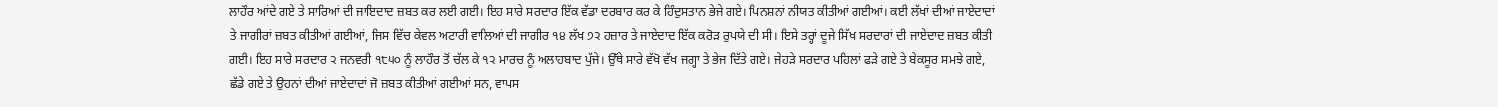ਲਾਹੌਰ ਆਂਦੇ ਗਏ ਤੇ ਸਾਰਿਆਂ ਦੀ ਜਾਇਦਾਦ ਜ਼ਬਤ ਕਰ ਲਈ ਗਈ। ਇਹ ਸਾਰੇ ਸਰਦਾਰ ਇੱਕ ਵੱਡਾ ਦਰਬਾਰ ਕਰ ਕੇ ਹਿੰਦੁਸਤਾਨ ਭੇਜੇ ਗਏ। ਪਿਨਸ਼ਨਾਂ ਨੀਯਤ ਕੀਤੀਆਂ ਗਈਆਂ। ਕਈ ਲੱਖਾਂ ਦੀਆਂ ਜਾਏਦਾਦਾਂ ਤੇ ਜਾਗੀਰਾਂ ਜ਼ਬਤ ਕੀਤੀਆਂ ਗਈਆਂ, ਜਿਸ ਵਿੱਚ ਕੇਵਲ ਅਟਾਰੀ ਵਾਲਿਆਂ ਦੀ ਜਾਗੀਰ ੧੪ ਲੱਖ ੭੨ ਹਜ਼ਾਰ ਤੇ ਜਾਏਦਾਦ ਇੱਕ ਕਰੋੜ ਰੁਪਯੇ ਦੀ ਸੀ। ਇਸੇ ਤਰ੍ਹਾਂ ਦੂਜੇ ਸਿੱਖ ਸਰਦਾਰਾਂ ਦੀ ਜਾਏਦਾਦ ਜ਼ਬਤ ਕੀਤੀ ਗਈ। ਇਹ ਸਾਰੇ ਸਰਦਾਰ ੨ ਜਨਵਰੀ ੧੮੫੦ ਨੂੰ ਲਾਹੌਰ ਤੋਂ ਚੱਲ ਕੇ ੧੨ ਮਾਰਚ ਨੂੰ ਅਲਾਹਬਾਦ ਪੁੱਜੇ। ਉੱਥੇ ਸਾਰੇ ਵੱਖੋ ਵੱਖ ਜਗ੍ਹਾ ਤੇ ਭੇਜ ਦਿੱਤੇ ਗਏ। ਜੇਹੜੇ ਸਰਦਾਰ ਪਹਿਲਾਂ ਫੜੇ ਗਏ ਤੇ ਬੇਕਸੂਰ ਸਮਝੇ ਗਏ, ਛੱਡੇ ਗਏ ਤੇ ਉਹਨਾਂ ਦੀਆਂ ਜਾਏਦਾਦਾਂ ਜੋ ਜ਼ਬਤ ਕੀਤੀਆਂ ਗਈਆਂ ਸਨ, ਵਾਪਸ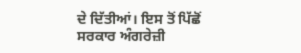ਦੇ ਦਿੱਤੀਆਂ। ਇਸ ਤੋਂ ਪਿੱਛੋਂ ਸਰਕਾਰ ਅੰਗਰੇਜ਼ੀ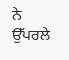ਨੇ ਉੱਪਰਲੇ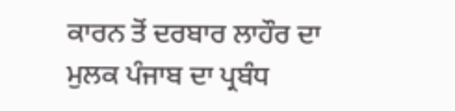ਕਾਰਨ ਤੋਂ ਦਰਬਾਰ ਲਾਹੌਰ ਦਾ ਮੁਲਕ ਪੰਜਾਬ ਦਾ ਪ੍ਰਬੰਧ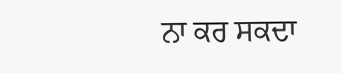ਨਾ ਕਰ ਸਕਦਾ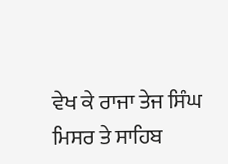ਵੇਖ ਕੇ ਰਾਜਾ ਤੇਜ ਸਿੰਘ ਮਿਸਰ ਤੇ ਸਾਹਿਬ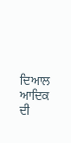ਦਿਆਲ ਆਦਿਕ ਦੀ